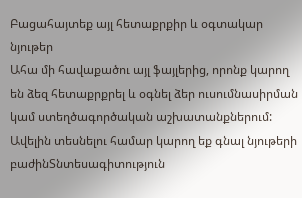Բացահայտեք այլ հետաքրքիր և օգտակար նյութեր
Ահա մի հավաքածու այլ ֆայլերից, որոնք կարող են ձեզ հետաքրքրել և օգնել ձեր ուսումնասիրման կամ ստեղծագործական աշխատանքներում: Ավելին տեսնելու համար կարող եք գնալ նյութերի բաժինՏնտեսագիտություն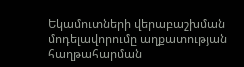Եկամուտների վերաբաշխման մոդելավորումը աղքատության հաղթահարման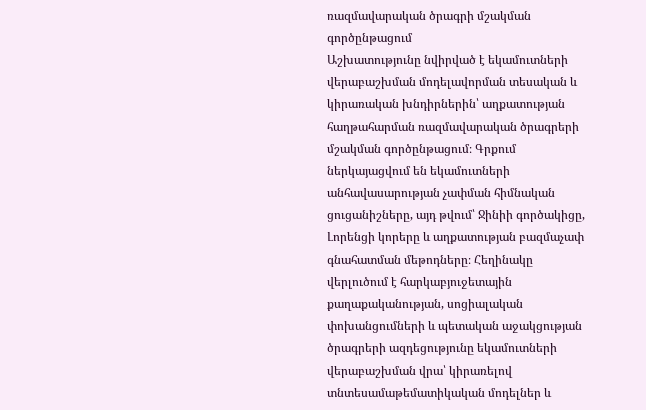ռազմավարական ծրագրի մշակման գործընթացում
Աշխատությունը նվիրված է եկամուտների վերաբաշխման մոդելավորման տեսական և կիրառական խնդիրներին՝ աղքատության հաղթահարման ռազմավարական ծրագրերի մշակման գործընթացում։ Գրքում ներկայացվում են եկամուտների անհավասարության չափման հիմնական ցուցանիշները, այդ թվում՝ Ջինիի գործակիցը, Լորենցի կորերը և աղքատության բազմաչափ գնահատման մեթոդները։ Հեղինակը վերլուծում է հարկաբյուջետային քաղաքականության, սոցիալական փոխանցումների և պետական աջակցության ծրագրերի ազդեցությունը եկամուտների վերաբաշխման վրա՝ կիրառելով տնտեսամաթեմատիկական մոդելներ և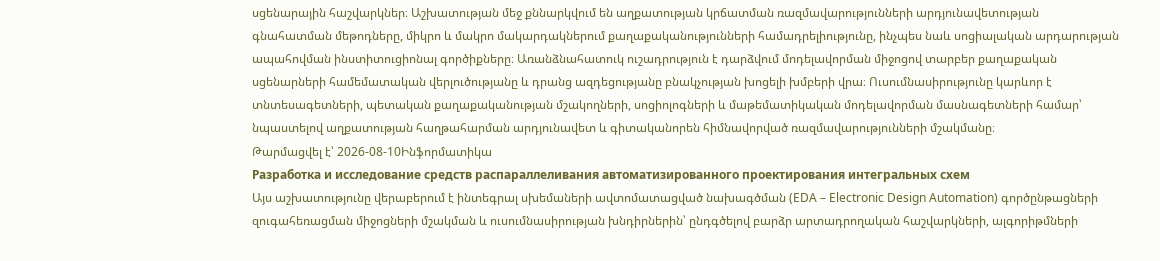սցենարային հաշվարկներ։ Աշխատության մեջ քննարկվում են աղքատության կրճատման ռազմավարությունների արդյունավետության գնահատման մեթոդները, միկրո և մակրո մակարդակներում քաղաքականությունների համադրելիությունը, ինչպես նաև սոցիալական արդարության ապահովման ինստիտուցիոնալ գործիքները։ Առանձնահատուկ ուշադրություն է դարձվում մոդելավորման միջոցով տարբեր քաղաքական սցենարների համեմատական վերլուծությանը և դրանց ազդեցությանը բնակչության խոցելի խմբերի վրա։ Ուսումնասիրությունը կարևոր է տնտեսագետների, պետական քաղաքականության մշակողների, սոցիոլոգների և մաթեմատիկական մոդելավորման մասնագետների համար՝ նպաստելով աղքատության հաղթահարման արդյունավետ և գիտականորեն հիմնավորված ռազմավարությունների մշակմանը։
Թարմացվել է՝ 2026-08-10Ինֆորմատիկա
Разработка и исследование средств распараллеливания автоматизированного проектирования интегральных схем
Այս աշխատությունը վերաբերում է ինտեգրալ սխեմաների ավտոմատացված նախագծման (EDA – Electronic Design Automation) գործընթացների զուգահեռացման միջոցների մշակման և ուսումնասիրության խնդիրներին՝ ընդգծելով բարձր արտադրողական հաշվարկների, ալգորիթմների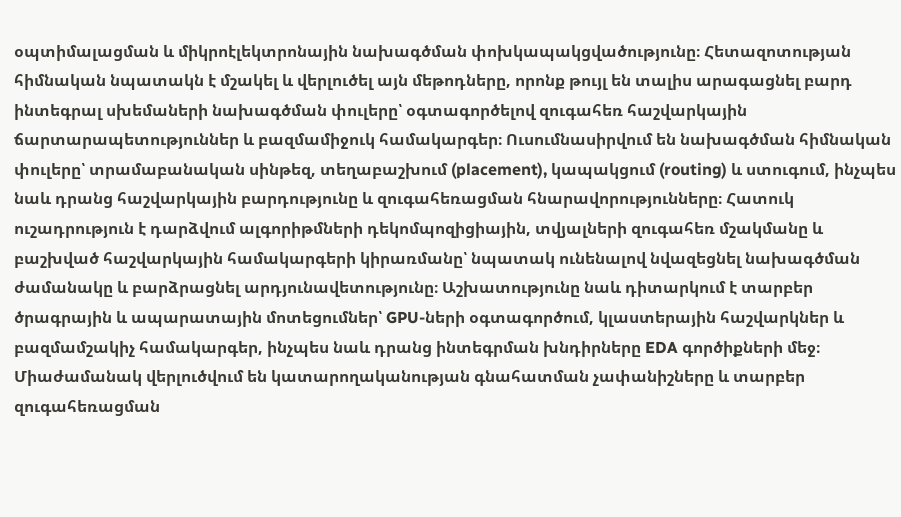օպտիմալացման և միկրոէլեկտրոնային նախագծման փոխկապակցվածությունը։ Հետազոտության հիմնական նպատակն է մշակել և վերլուծել այն մեթոդները, որոնք թույլ են տալիս արագացնել բարդ ինտեգրալ սխեմաների նախագծման փուլերը՝ օգտագործելով զուգահեռ հաշվարկային ճարտարապետություններ և բազմամիջուկ համակարգեր։ Ուսումնասիրվում են նախագծման հիմնական փուլերը՝ տրամաբանական սինթեզ, տեղաբաշխում (placement), կապակցում (routing) և ստուգում, ինչպես նաև դրանց հաշվարկային բարդությունը և զուգահեռացման հնարավորությունները։ Հատուկ ուշադրություն է դարձվում ալգորիթմների դեկոմպոզիցիային, տվյալների զուգահեռ մշակմանը և բաշխված հաշվարկային համակարգերի կիրառմանը՝ նպատակ ունենալով նվազեցնել նախագծման ժամանակը և բարձրացնել արդյունավետությունը։ Աշխատությունը նաև դիտարկում է տարբեր ծրագրային և ապարատային մոտեցումներ՝ GPU-ների օգտագործում, կլաստերային հաշվարկներ և բազմամշակիչ համակարգեր, ինչպես նաև դրանց ինտեգրման խնդիրները EDA գործիքների մեջ։ Միաժամանակ վերլուծվում են կատարողականության գնահատման չափանիշները և տարբեր զուգահեռացման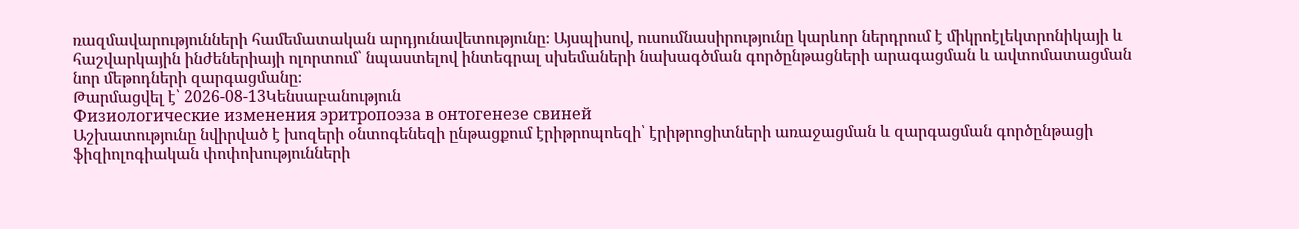ռազմավարությունների համեմատական արդյունավետությունը։ Այսպիսով, ուսումնասիրությունը կարևոր ներդրում է միկրոէլեկտրոնիկայի և հաշվարկային ինժեներիայի ոլորտում՝ նպաստելով ինտեգրալ սխեմաների նախագծման գործընթացների արագացման և ավտոմատացման նոր մեթոդների զարգացմանը։
Թարմացվել է՝ 2026-08-13Կենսաբանություն
Физиологические изменения эритропоэза в онтогенезе свиней
Աշխատությունը նվիրված է խոզերի օնտոգենեզի ընթացքում էրիթրոպոեզի՝ էրիթրոցիտների առաջացման և զարգացման գործընթացի ֆիզիոլոգիական փոփոխությունների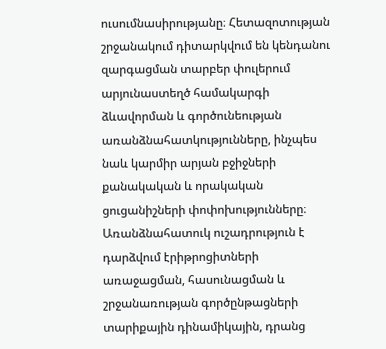ուսումնասիրությանը։ Հետազոտության շրջանակում դիտարկվում են կենդանու զարգացման տարբեր փուլերում արյունաստեղծ համակարգի ձևավորման և գործունեության առանձնահատկությունները, ինչպես նաև կարմիր արյան բջիջների քանակական և որակական ցուցանիշների փոփոխությունները։ Առանձնահատուկ ուշադրություն է դարձվում էրիթրոցիտների առաջացման, հասունացման և շրջանառության գործընթացների տարիքային դինամիկային, դրանց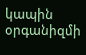կապին օրգանիզմի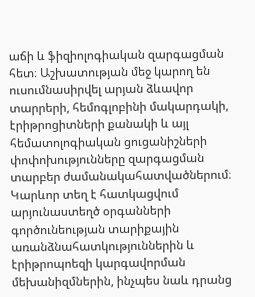աճի և ֆիզիոլոգիական զարգացման հետ։ Աշխատության մեջ կարող են ուսումնասիրվել արյան ձևավոր տարրերի, հեմոգլոբինի մակարդակի, էրիթրոցիտների քանակի և այլ հեմատոլոգիական ցուցանիշների փոփոխությունները զարգացման տարբեր ժամանակահատվածներում։ Կարևոր տեղ է հատկացվում արյունաստեղծ օրգանների գործունեության տարիքային առանձնահատկություններին և էրիթրոպոեզի կարգավորման մեխանիզմներին, ինչպես նաև դրանց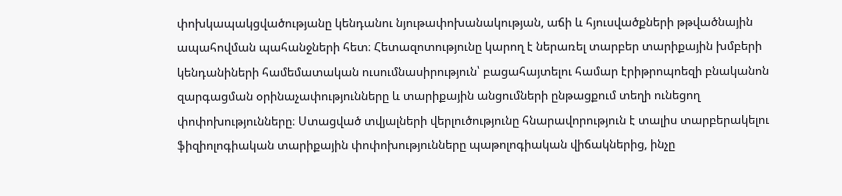փոխկապակցվածությանը կենդանու նյութափոխանակության, աճի և հյուսվածքների թթվածնային ապահովման պահանջների հետ։ Հետազոտությունը կարող է ներառել տարբեր տարիքային խմբերի կենդանիների համեմատական ուսումնասիրություն՝ բացահայտելու համար էրիթրոպոեզի բնականոն զարգացման օրինաչափությունները և տարիքային անցումների ընթացքում տեղի ունեցող փոփոխությունները։ Ստացված տվյալների վերլուծությունը հնարավորություն է տալիս տարբերակելու ֆիզիոլոգիական տարիքային փոփոխությունները պաթոլոգիական վիճակներից, ինչը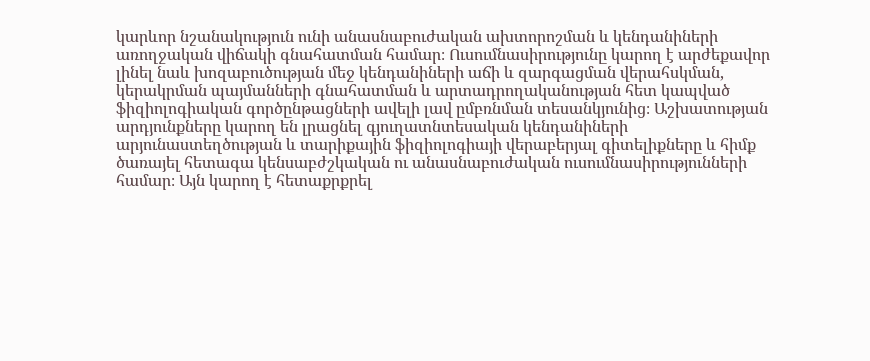կարևոր նշանակություն ունի անասնաբուժական ախտորոշման և կենդանիների առողջական վիճակի գնահատման համար։ Ուսումնասիրությունը կարող է արժեքավոր լինել նաև խոզաբուծության մեջ կենդանիների աճի և զարգացման վերահսկման, կերակրման պայմանների գնահատման և արտադրողականության հետ կապված ֆիզիոլոգիական գործընթացների ավելի լավ ըմբռնման տեսանկյունից։ Աշխատության արդյունքները կարող են լրացնել գյուղատնտեսական կենդանիների արյունաստեղծության և տարիքային ֆիզիոլոգիայի վերաբերյալ գիտելիքները և հիմք ծառայել հետագա կենսաբժշկական ու անասնաբուժական ուսումնասիրությունների համար։ Այն կարող է հետաքրքրել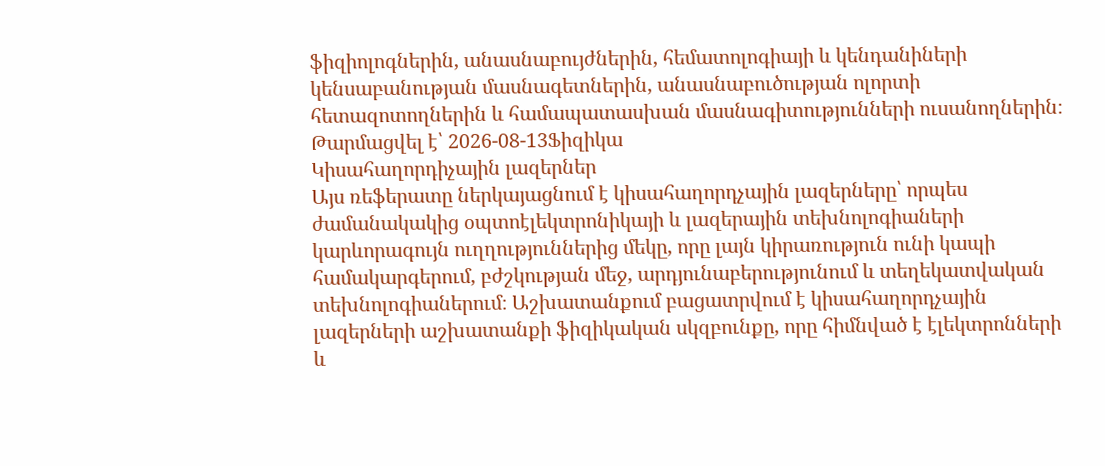ֆիզիոլոգներին, անասնաբույժներին, հեմատոլոգիայի և կենդանիների կենսաբանության մասնագետներին, անասնաբուծության ոլորտի հետազոտողներին և համապատասխան մասնագիտությունների ուսանողներին։
Թարմացվել է՝ 2026-08-13Ֆիզիկա
Կիսահաղորդիչային լազերներ
Այս ռեֆերատը ներկայացնում է կիսահաղորդչային լազերները՝ որպես ժամանակակից օպտոէլեկտրոնիկայի և լազերային տեխնոլոգիաների կարևորագույն ուղղություններից մեկը, որը լայն կիրառություն ունի կապի համակարգերում, բժշկության մեջ, արդյունաբերությունում և տեղեկատվական տեխնոլոգիաներում։ Աշխատանքում բացատրվում է կիսահաղորդչային լազերների աշխատանքի ֆիզիկական սկզբունքը, որը հիմնված է էլեկտրոնների և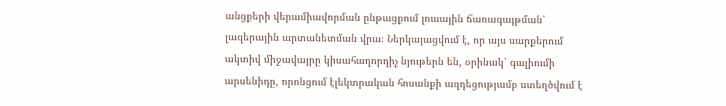անցքերի վերամիավորման ընթացքում լուսային ճառագայթման՝ լազերային արտանետման վրա։ Ներկայացվում է, որ այս սարքերում ակտիվ միջավայրը կիսահաղորդիչ նյութերն են, օրինակ՝ գալիումի արսենիդը, որոնցում էլեկտրական հոսանքի ազդեցությամբ ստեղծվում է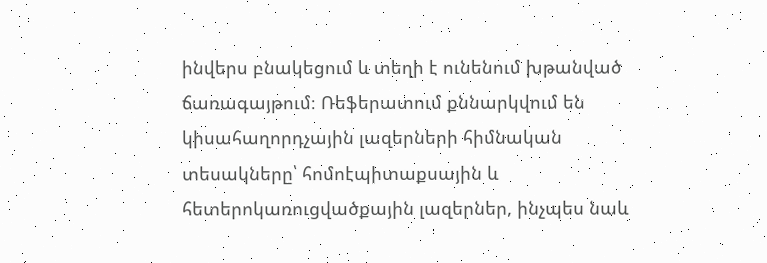ինվերս բնակեցում և տեղի է ունենում խթանված ճառագայթում։ Ռեֆերատում քննարկվում են կիսահաղորդչային լազերների հիմնական տեսակները՝ հոմոէպիտաքսային և հետերոկառուցվածքային լազերներ, ինչպես նաև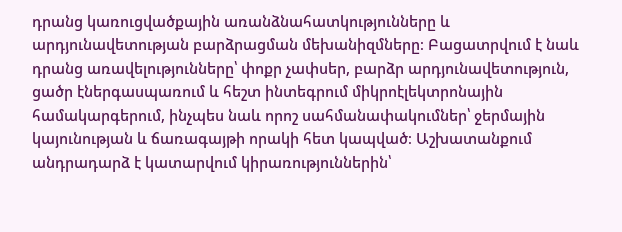դրանց կառուցվածքային առանձնահատկությունները և արդյունավետության բարձրացման մեխանիզմները։ Բացատրվում է նաև դրանց առավելությունները՝ փոքր չափսեր, բարձր արդյունավետություն, ցածր էներգասպառում և հեշտ ինտեգրում միկրոէլեկտրոնային համակարգերում, ինչպես նաև որոշ սահմանափակումներ՝ ջերմային կայունության և ճառագայթի որակի հետ կապված։ Աշխատանքում անդրադարձ է կատարվում կիրառություններին՝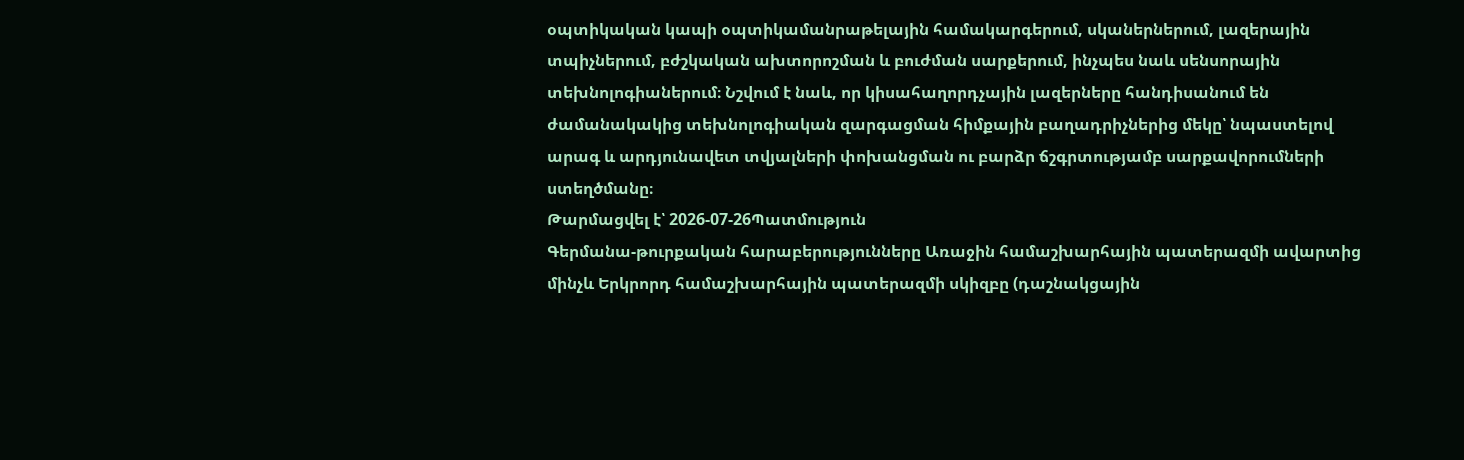օպտիկական կապի օպտիկամանրաթելային համակարգերում, սկաներներում, լազերային տպիչներում, բժշկական ախտորոշման և բուժման սարքերում, ինչպես նաև սենսորային տեխնոլոգիաներում։ Նշվում է նաև, որ կիսահաղորդչային լազերները հանդիսանում են ժամանակակից տեխնոլոգիական զարգացման հիմքային բաղադրիչներից մեկը՝ նպաստելով արագ և արդյունավետ տվյալների փոխանցման ու բարձր ճշգրտությամբ սարքավորումների ստեղծմանը։
Թարմացվել է՝ 2026-07-26Պատմություն
Գերմանա-թուրքական հարաբերությունները Առաջին համաշխարհային պատերազմի ավարտից մինչև Երկրորդ համաշխարհային պատերազմի սկիզբը (դաշնակցային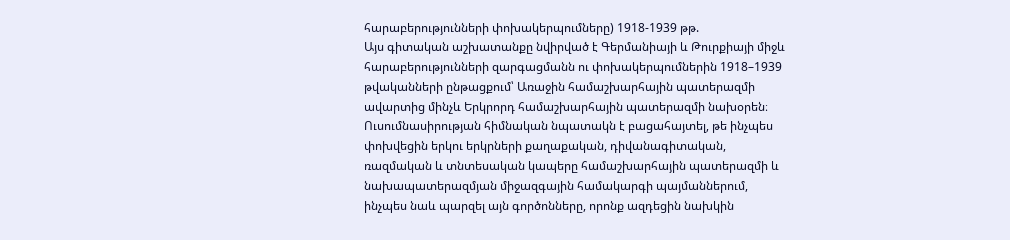հարաբերությունների փոխակերպումները) 1918-1939 թթ.
Այս գիտական աշխատանքը նվիրված է Գերմանիայի և Թուրքիայի միջև հարաբերությունների զարգացմանն ու փոխակերպումներին 1918–1939 թվականների ընթացքում՝ Առաջին համաշխարհային պատերազմի ավարտից մինչև Երկրորդ համաշխարհային պատերազմի նախօրեն։ Ուսումնասիրության հիմնական նպատակն է բացահայտել, թե ինչպես փոխվեցին երկու երկրների քաղաքական, դիվանագիտական, ռազմական և տնտեսական կապերը համաշխարհային պատերազմի և նախապատերազմյան միջազգային համակարգի պայմաններում, ինչպես նաև պարզել այն գործոնները, որոնք ազդեցին նախկին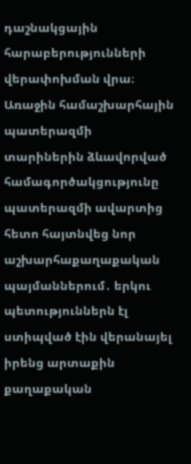դաշնակցային հարաբերությունների վերափոխման վրա։ Առաջին համաշխարհային պատերազմի տարիներին ձևավորված համագործակցությունը պատերազմի ավարտից հետո հայտնվեց նոր աշխարհաքաղաքական պայմաններում․ երկու պետություններն էլ ստիպված էին վերանայել իրենց արտաքին քաղաքական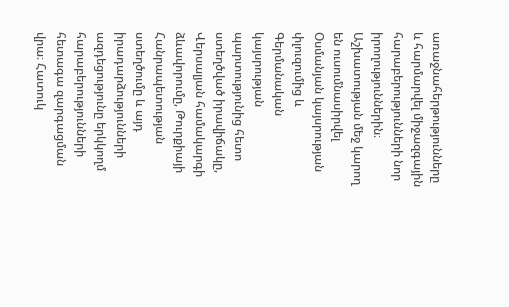առաջնահերթությունները և հարմարվել միջազգային հարաբերությունների նոր իրողություններին։ Աշխատության մեջ կարող են ուսումնասիրվել Օսմանյան կայսրության փլուզումից և Գերմանական կայսրության պարտությունից հետո ստեղծված իրավիճակը, Վերսալյան համակարգի ձևավորումը, Թուրքիայի Հանրապետության ստեղծումը և այդ իրադարձությունների ազդեցությունը երկկողմ հարաբերությունների հետագա զարգացման վրա։ Հատուկ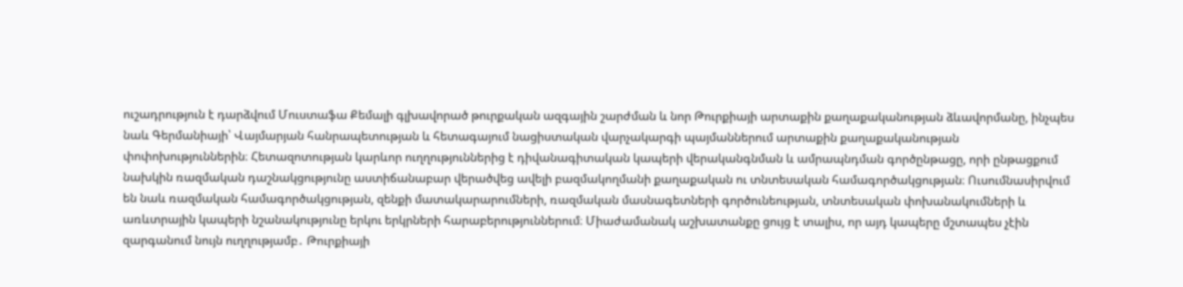ուշադրություն է դարձվում Մուստաֆա Քեմալի գլխավորած թուրքական ազգային շարժման և նոր Թուրքիայի արտաքին քաղաքականության ձևավորմանը, ինչպես նաև Գերմանիայի՝ Վայմարյան հանրապետության և հետագայում նացիստական վարչակարգի պայմաններում արտաքին քաղաքականության փոփոխություններին։ Հետազոտության կարևոր ուղղություններից է դիվանագիտական կապերի վերականգնման և ամրապնդման գործընթացը, որի ընթացքում նախկին ռազմական դաշնակցությունը աստիճանաբար վերածվեց ավելի բազմակողմանի քաղաքական ու տնտեսական համագործակցության։ Ուսումնասիրվում են նաև ռազմական համագործակցության, զենքի մատակարարումների, ռազմական մասնագետների գործունեության, տնտեսական փոխանակումների և առևտրային կապերի նշանակությունը երկու երկրների հարաբերություններում։ Միաժամանակ աշխատանքը ցույց է տալիս, որ այդ կապերը մշտապես չէին զարգանում նույն ուղղությամբ․ Թուրքիայի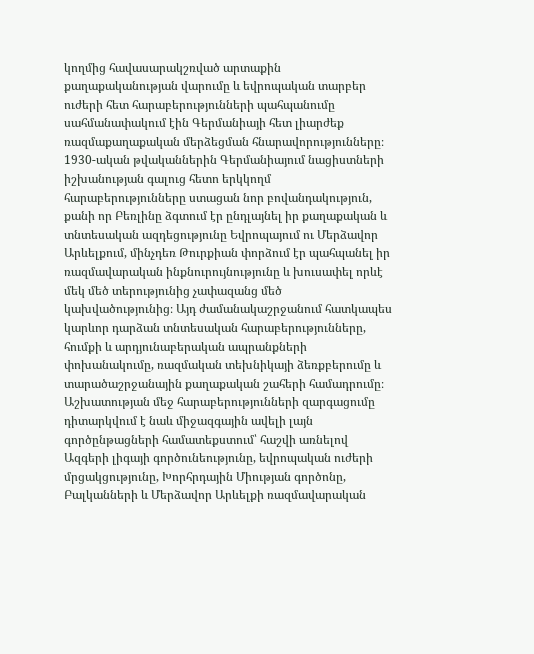կողմից հավասարակշռված արտաքին քաղաքականության վարումը և եվրոպական տարբեր ուժերի հետ հարաբերությունների պահպանումը սահմանափակում էին Գերմանիայի հետ լիարժեք ռազմաքաղաքական մերձեցման հնարավորությունները։ 1930-ական թվականներին Գերմանիայում նացիստների իշխանության գալուց հետո երկկողմ հարաբերությունները ստացան նոր բովանդակություն, քանի որ Բեռլինը ձգտում էր ընդլայնել իր քաղաքական և տնտեսական ազդեցությունը Եվրոպայում ու Մերձավոր Արևելքում, մինչդեռ Թուրքիան փորձում էր պահպանել իր ռազմավարական ինքնուրույնությունը և խուսափել որևէ մեկ մեծ տերությունից չափազանց մեծ կախվածությունից։ Այդ ժամանակաշրջանում հատկապես կարևոր դարձան տնտեսական հարաբերությունները, հումքի և արդյունաբերական ապրանքների փոխանակումը, ռազմական տեխնիկայի ձեռքբերումը և տարածաշրջանային քաղաքական շահերի համադրումը։ Աշխատության մեջ հարաբերությունների զարգացումը դիտարկվում է նաև միջազգային ավելի լայն գործընթացների համատեքստում՝ հաշվի առնելով Ազգերի լիգայի գործունեությունը, եվրոպական ուժերի մրցակցությունը, Խորհրդային Միության գործոնը, Բալկանների և Մերձավոր Արևելքի ռազմավարական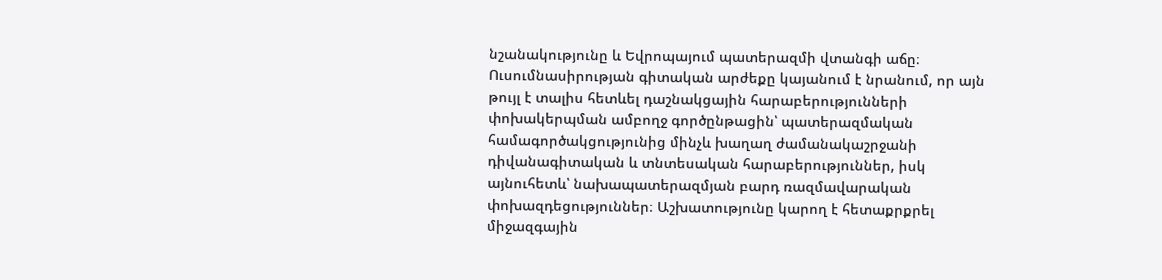նշանակությունը և Եվրոպայում պատերազմի վտանգի աճը։ Ուսումնասիրության գիտական արժեքը կայանում է նրանում, որ այն թույլ է տալիս հետևել դաշնակցային հարաբերությունների փոխակերպման ամբողջ գործընթացին՝ պատերազմական համագործակցությունից մինչև խաղաղ ժամանակաշրջանի դիվանագիտական և տնտեսական հարաբերություններ, իսկ այնուհետև՝ նախապատերազմյան բարդ ռազմավարական փոխազդեցություններ։ Աշխատությունը կարող է հետաքրքրել միջազգային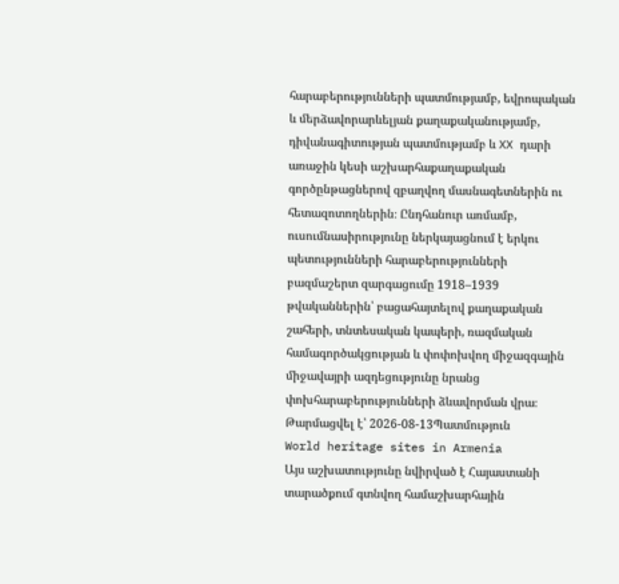հարաբերությունների պատմությամբ, եվրոպական և մերձավորարևելյան քաղաքականությամբ, դիվանագիտության պատմությամբ և XX դարի առաջին կեսի աշխարհաքաղաքական գործընթացներով զբաղվող մասնագետներին ու հետազոտողներին։ Ընդհանուր առմամբ, ուսումնասիրությունը ներկայացնում է երկու պետությունների հարաբերությունների բազմաշերտ զարգացումը 1918–1939 թվականներին՝ բացահայտելով քաղաքական շահերի, տնտեսական կապերի, ռազմական համագործակցության և փոփոխվող միջազգային միջավայրի ազդեցությունը նրանց փոխհարաբերությունների ձևավորման վրա։
Թարմացվել է՝ 2026-08-13Պատմություն
World heritage sites in Armenia
Այս աշխատությունը նվիրված է Հայաստանի տարածքում գտնվող համաշխարհային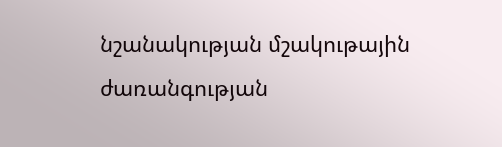նշանակության մշակութային ժառանգության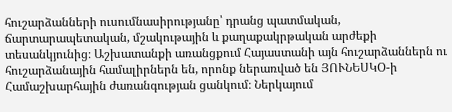հուշարձանների ուսումնասիրությանը՝ դրանց պատմական, ճարտարապետական, մշակութային և քաղաքակրթական արժեքի տեսանկյունից։ Աշխատանքի առանցքում Հայաստանի այն հուշարձաններն ու հուշարձանային համալիրներն են, որոնք ներառված են ՅՈՒՆԵՍԿՕ-ի Համաշխարհային ժառանգության ցանկում։ Ներկայում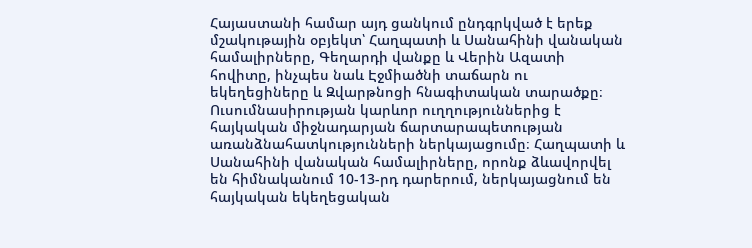Հայաստանի համար այդ ցանկում ընդգրկված է երեք մշակութային օբյեկտ՝ Հաղպատի և Սանահինի վանական համալիրները, Գեղարդի վանքը և Վերին Ազատի հովիտը, ինչպես նաև Էջմիածնի տաճարն ու եկեղեցիները և Զվարթնոցի հնագիտական տարածքը։ Ուսումնասիրության կարևոր ուղղություններից է հայկական միջնադարյան ճարտարապետության առանձնահատկությունների ներկայացումը։ Հաղպատի և Սանահինի վանական համալիրները, որոնք ձևավորվել են հիմնականում 10-13-րդ դարերում, ներկայացնում են հայկական եկեղեցական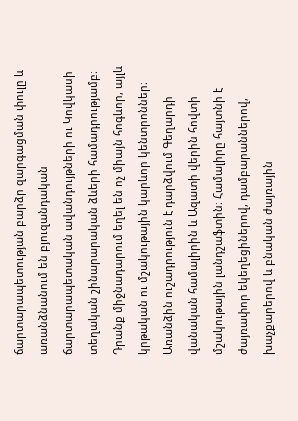ճարտարապետության բարձր զարգացման փուլը և առանձնանում են բյուզանդական ճարտարապետական ավանդույթների ու Կովկասի տեղական շինարարական ձևերի համադրությամբ։ Դրանք միջնադարում եղել են ոչ միայն հոգևոր, այլև կրթական ու մշակութային կարևոր կենտրոններ։ Առանձին ուշադրություն է դարձվում Գեղարդի վանական համալիրին և Ազատի վերին հովտի մշակութային լանդշաֆտին։ Համալիրը հայտնի է ժայռափոր եկեղեցիներով, դամբարաններով, խաչքարերով և բնական ժայռային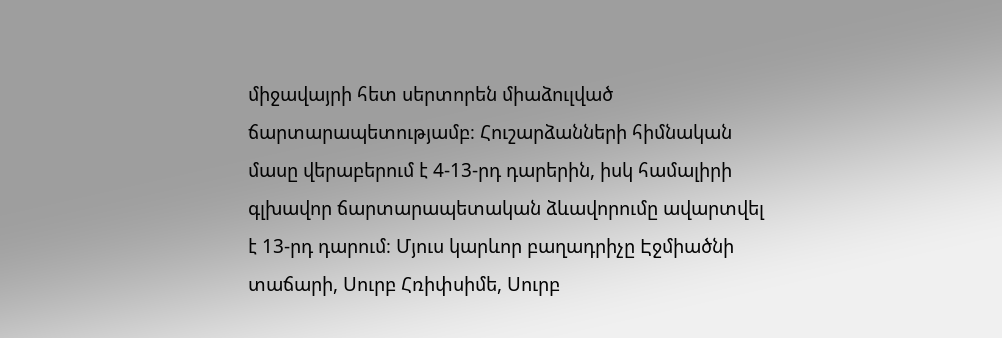միջավայրի հետ սերտորեն միաձուլված ճարտարապետությամբ։ Հուշարձանների հիմնական մասը վերաբերում է 4-13-րդ դարերին, իսկ համալիրի գլխավոր ճարտարապետական ձևավորումը ավարտվել է 13-րդ դարում։ Մյուս կարևոր բաղադրիչը Էջմիածնի տաճարի, Սուրբ Հռիփսիմե, Սուրբ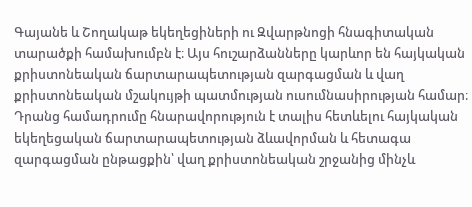Գայանե և Շողակաթ եկեղեցիների ու Զվարթնոցի հնագիտական տարածքի համախումբն է։ Այս հուշարձանները կարևոր են հայկական քրիստոնեական ճարտարապետության զարգացման և վաղ քրիստոնեական մշակույթի պատմության ուսումնասիրության համար։ Դրանց համադրումը հնարավորություն է տալիս հետևելու հայկական եկեղեցական ճարտարապետության ձևավորման և հետագա զարգացման ընթացքին՝ վաղ քրիստոնեական շրջանից մինչև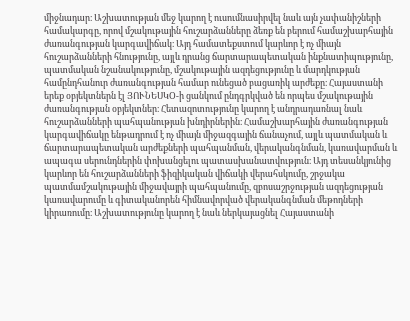միջնադար։ Աշխատության մեջ կարող է ուսումնասիրվել նաև այն չափանիշների համակարգը, որով մշակութային հուշարձանները ձեռք են բերում համաշխարհային ժառանգության կարգավիճակ։ Այդ համատեքստում կարևոր է ոչ միայն հուշարձանների հնությունը, այլև դրանց ճարտարապետական ինքնատիպությունը, պատմական նշանակությունը, մշակութային ազդեցությունը և մարդկության համընդհանուր ժառանգության համար ունեցած բացառիկ արժեքը։ Հայաստանի երեք օբյեկտներն էլ ՅՈՒՆԵՍԿՕ-ի ցանկում ընդգրկված են որպես մշակութային ժառանգության օբյեկտներ։ Հետազոտությունը կարող է անդրադառնալ նաև հուշարձանների պահպանության խնդիրներին։ Համաշխարհային ժառանգության կարգավիճակը ենթադրում է ոչ միայն միջազգային ճանաչում, այլև պատմական և ճարտարապետական արժեքների պահպանման, վերականգնման, կառավարման և ապագա սերունդներին փոխանցելու պատասխանատվություն։ Այդ տեսանկյունից կարևոր են հուշարձանների ֆիզիկական վիճակի վերահսկումը, շրջակա պատմամշակութային միջավայրի պահպանումը, զբոսաշրջության ազդեցության կառավարումը և գիտականորեն հիմնավորված վերականգնման մեթոդների կիրառումը։ Աշխատությունը կարող է նաև ներկայացնել Հայաստանի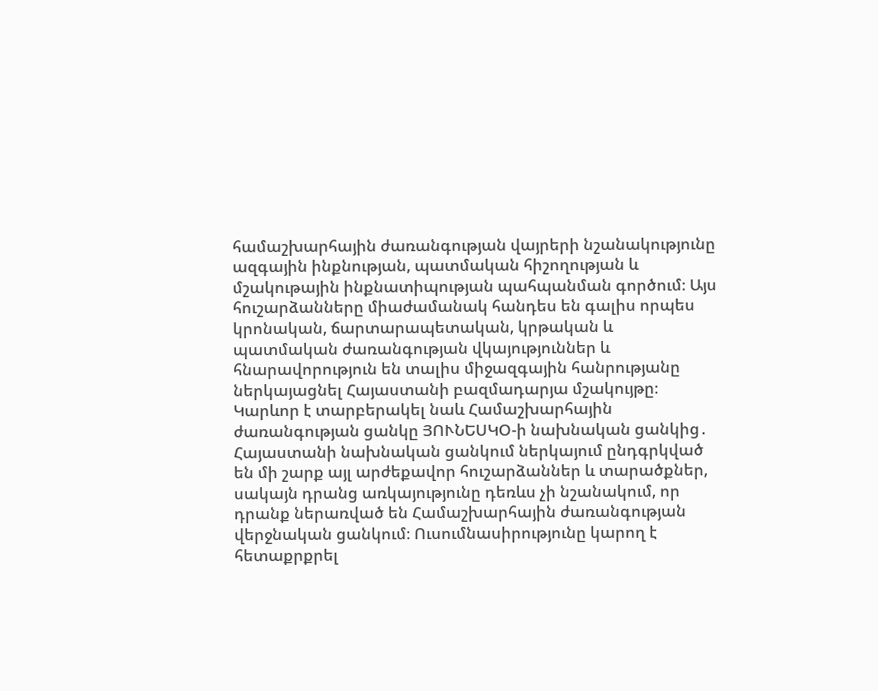համաշխարհային ժառանգության վայրերի նշանակությունը ազգային ինքնության, պատմական հիշողության և մշակութային ինքնատիպության պահպանման գործում։ Այս հուշարձանները միաժամանակ հանդես են գալիս որպես կրոնական, ճարտարապետական, կրթական և պատմական ժառանգության վկայություններ և հնարավորություն են տալիս միջազգային հանրությանը ներկայացնել Հայաստանի բազմադարյա մշակույթը։ Կարևոր է տարբերակել նաև Համաշխարհային ժառանգության ցանկը ՅՈՒՆԵՍԿՕ-ի նախնական ցանկից․ Հայաստանի նախնական ցանկում ներկայում ընդգրկված են մի շարք այլ արժեքավոր հուշարձաններ և տարածքներ, սակայն դրանց առկայությունը դեռևս չի նշանակում, որ դրանք ներառված են Համաշխարհային ժառանգության վերջնական ցանկում։ Ուսումնասիրությունը կարող է հետաքրքրել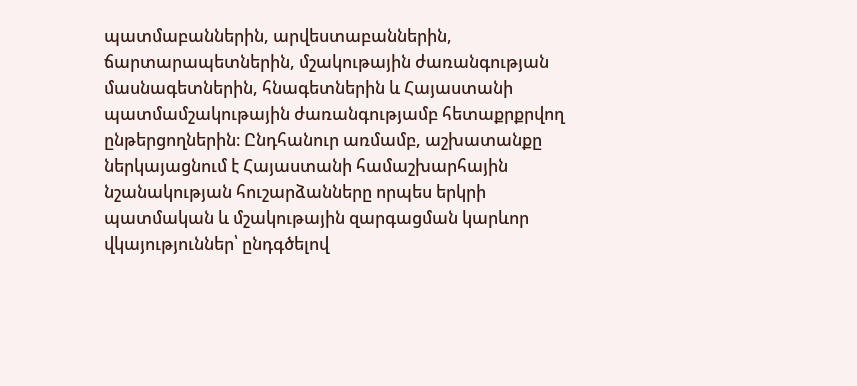պատմաբաններին, արվեստաբաններին, ճարտարապետներին, մշակութային ժառանգության մասնագետներին, հնագետներին և Հայաստանի պատմամշակութային ժառանգությամբ հետաքրքրվող ընթերցողներին։ Ընդհանուր առմամբ, աշխատանքը ներկայացնում է Հայաստանի համաշխարհային նշանակության հուշարձանները որպես երկրի պատմական և մշակութային զարգացման կարևոր վկայություններ՝ ընդգծելով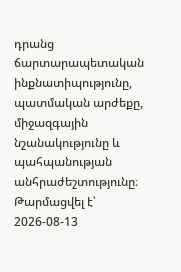դրանց ճարտարապետական ինքնատիպությունը, պատմական արժեքը, միջազգային նշանակությունը և պահպանության անհրաժեշտությունը։
Թարմացվել է՝ 2026-08-13